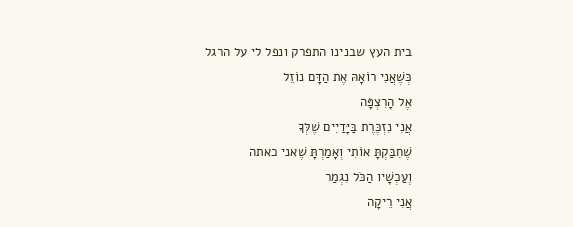בית העץ שבנינו התפרק ונפל לי על הרגל
כְּשֶׁאֲנִי רוֹאָהּ אֶת הַדָּם נוֹזֵל
אֶל הָרִצְפָּה
אֲנִי נִזְכֶּרֶת בַּיָּדַיִים שֶׁלְּךָ
שֶׁחִבַּקְתָּ אוֹתִי וְאָמַרְתָּ שֶׁאני כאתה
וְעַכְשָׁיו הַכֹּל נִגְמַר
אֲנִי רֵיקָה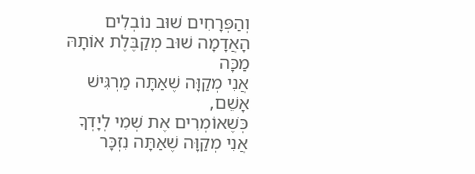וְהַפְּרָחִים שׁוּב נוֹבְלִים
הָאֲדָמָה שׁוּב מְקַבֶּלֶת אוֹתָהּ מַכָּה
אֲנִי מְקַוָּה שֶׁאַתָּה מַרְגִּישׁ אָשֵׁם,
כְּשֶׁאוֹמְרִים אֶת שְׁמִי לְיָדְךָ
אֲנִי מְקַוָּה שֶׁאַתָּה נִזְכָּר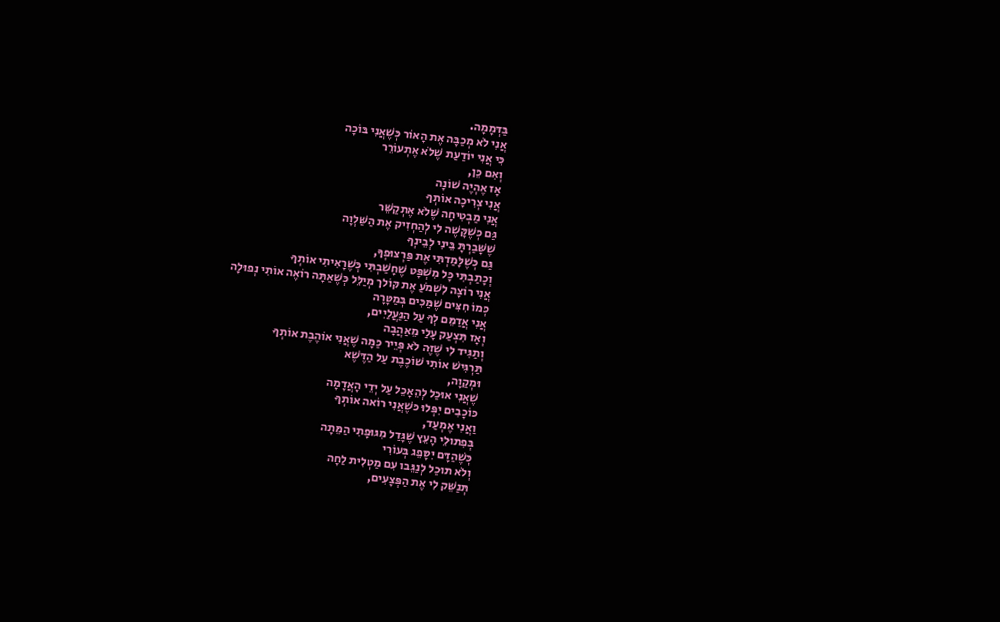בַּדְּמָמָה.
אֲנִי לֹא מְכַבָּה אֶת הָאוֹר כְּשֶׁאֲנִי בּוֹכָה
כִּי אֲנִי יוֹדַעַת שֶׁלֹא אֶתְעוֹרֵר
וְאִם כֵּן,
אָז אֶהְיֶה שׁוֹנָה
אֲנִי צְרִיכָה אוֹתְךָ
אֲנִי מַבְטִיחָה שֶׁלֹא אֶתְקַשֵּׁר
גַּם כְּשֶׁקָּשֶׁה לִי לְהַחְזִיק אֶת הַשַּׁלְוָה
שֶׁשָּׁבַרְתָּ בֵּינִי לְבֵינְךָ
גַּם כְּשֶׁלָּמַדְתִּי אֶת פַּרְצוּפְךָ,
וְכָתַבְתִּי כָּל מִשְׁפָּט שֶׁחָשַׁבְתִּי כְּשֶׁרָאִיתִי אוֹתְךָ
אֲנִי רוֹצָה לִשְׁמֹעַ אֶת קּוֹלך מְיַלֵּל כְּשֶׁאַתָּה רוֹאֶה אוֹתִי נְפוּלָה
כְּמוֹ חִצִּים שֶׁמַּכִּים בְּמַטָּרָה
אֲנִי אֲדַמֵּם לְךָ עַל הַנַּעֲלַיִים,
וְאָז תִּצְעַק עָלַי מֵאַהֲבָה
וְתַגִּיד לִי שֶׁזֶּה לֹא פְּיֵיר כַּמָּה שֶׁאֲנִי אוֹהֶבֶת אוֹתְךָ
תַּרְגִּישׁ אוֹתִי שׁוֹכֶבֶת עַל הַדֶּשֶׁא
וּמְקַוָה,
שֶׁאֲנִי אוּכַל לְהֵאָכֵל עַל יְדֵי הָאֲדָמָה
כּוֹכָבִים יִפְּלוּ כּשֶׁאֲנִי רוֹאה אוֹתְךָ
וַאֲנִי אֶמְעַד,
בְּפִתּוּלֵי הָעֵץ שֶׁגָּדַל מִגּוּפָתִי הַמֵּתָה
כְּשֶׁהַדָּם יִסָּפֵג בְּעוֹרִי
וְלֹא תּוּכַל לְנַגֵּבו עִם מַטְלִית לַחָה
תְּנַשֵּׁק לִי אֶת הַפְּצָעִים,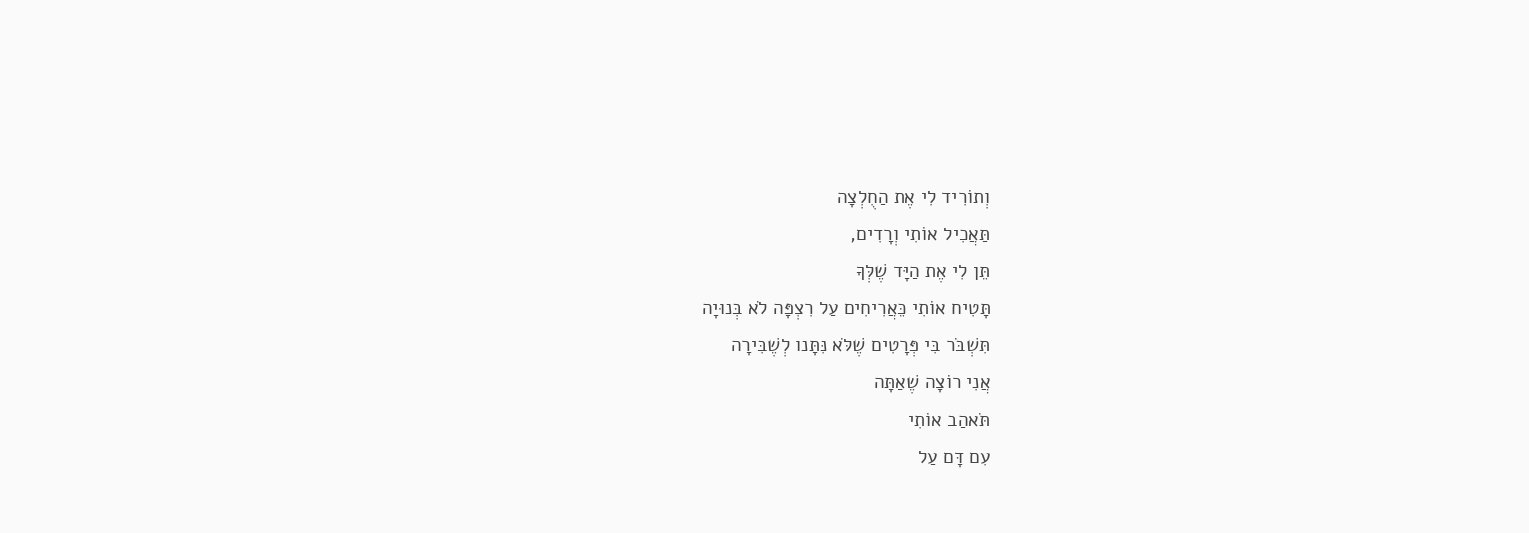וְתוֹרִיד לִי אֶת הַחֻלְצָה
תַּאֲכִיל אוֹתִי וְרָדִים,
תֵּן לִי אֶת הַיָּד שֶׁלְּךָ
תָּטִיח אוֹתִי כֵּאֲרִיחִים עַל רִצְפָּה לֹא בְּנוּיָה
תִּשְׁבֹּר בִּי פְּרָטִים שֶׁלֹּא נִּתָּנו לְשֶׁבִּירָה
אֲנִי רוֹצָה שֶׁאַתָּה
תֹּאהַב אוֹתִי
עִם דָּם עַל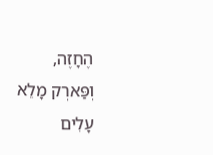הֶחָזֶה,
וְפַּארְק מָלֵא עָלִים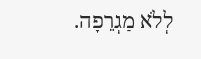לְלֹא מַגְרֵפָה.